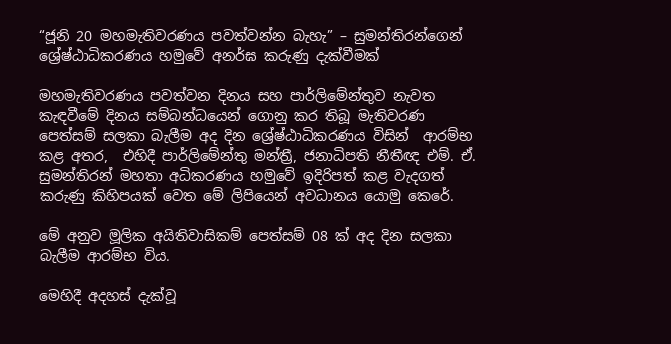“ජූනි 20 මහමැතිවරණය පවත්වන්න බැහැ” – සුමන්තිරන්ගෙන් ශ්‍රේෂ්ඨාධිකරණය හමුවේ අනර්ඝ කරුණු දැක්වීමක්

මහමැතිවරණය පවත්වන දිනය සහ පාර්ලිමේන්තුව නැවත කැඳවීමේ දිනය සම්බන්ධයෙන් ගොනු කර තිබූ මැතිවරණ පෙත්සම් සලකා බැලීම අද දින ශ්‍රේෂ්ඨාධිකරණය විසින්  ආරම්භ කළ අතර,  එහිදී පාර්ලිමේන්තු මන්ත්‍රී, ජනාධිපති නීතීඥ එම්. ඒ. සුමන්තිරන් මහතා අධිකරණය හමුවේ ඉදිරිපත් කළ වැදගත් කරුණු කිහිපයක් වෙත මේ ලිපියෙන් අවධානය යොමු කෙරේ.

මේ අනුව මූලික අයිතිවාසිකම් පෙත්සම් 08 ක් අද දින සලකා බැලීම ආරම්භ විය.

මෙහිදී අදහස් දැක්වූ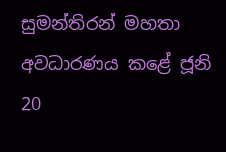සුමන්තිරන් මහතා අවධාරණය කළේ ජූනි 20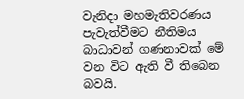වැනිදා මහමැතිවරණය පැවැත්වීමට නීතිමය බාධාවන් ගණනාවක් මේ වන විට ඇති වී තිබෙන බවයි.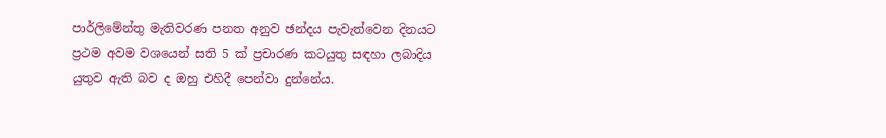පාර්ලිමේන්තු මැතිවරණ පනත අනුව ඡන්දය පැවැත්වෙන දිනයට ප්‍රථම අවම වශයෙන් සති 5 ක් ප්‍රචාරණ කටයුතු සඳහා ලබාදිය යුතුව ඇති බව ද ඔහු එහිදී පෙන්වා දුන්නේය.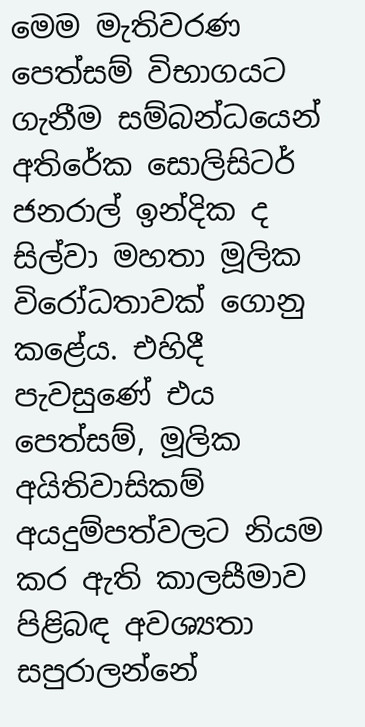මෙම මැතිවරණ පෙත්සම් විභාගයට ගැනීම සම්බන්ධයෙන් අතිරේක සොලිසිටර් ජනරාල් ඉන්දික ද  සිල්වා මහතා මූලික විරෝධතාවක් ගොනු කළේය. එහිදී පැවසුණේ එය පෙත්සම්, මූලික අයිතිවාසිකම් අයදුම්පත්වලට නියම කර ඇති කාලසීමාව පිළිබඳ අවශ්‍යතා සපුරාලන්නේ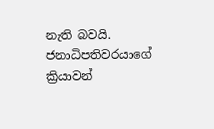නැති බවයි. ජනාධිපතිවරයාගේ ක්‍රියාවන්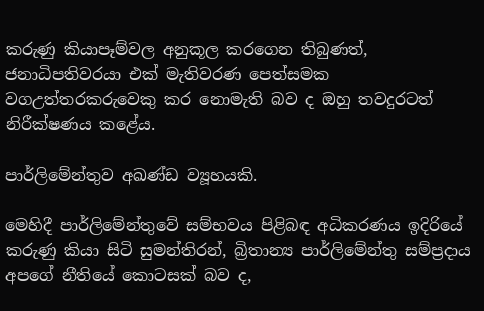කරුණු කියාපෑම්වල අනුකූල කරගෙන තිබුණත්, ජනාධිපතිවරයා එක් මැතිවරණ පෙත්සමක වගඋත්තරකරුවෙකු කර නොමැති බව ද ඔහු තවදුරටත් නිරීක්ෂණය කළේය.

පාර්ලිමේන්තුව අඛණ්ඩ ව්‍යූහයකි.

මෙහිදී පාර්ලිමේන්තුවේ සම්භවය පිළිබඳ අධිකරණය ඉදිරියේ කරුණු කියා සිටි සුමන්තිරන්, බ්‍රිතාන්‍ය පාර්ලිමේන්තු සම්ප්‍රදාය අපගේ නීතියේ කොටසක් බව ද,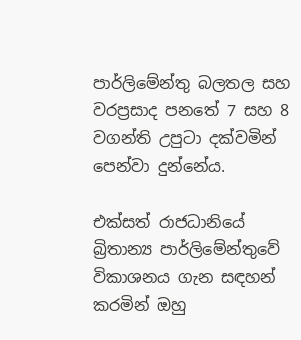පාර්ලිමේන්තු බලතල සහ වරප්‍රසාද පනතේ 7 සහ 8 වගන්ති උපුටා දක්වමින් පෙන්වා දුන්නේය.

එක්සත් රාජධානියේ බ්‍රිතාන්‍ය පාර්ලිමේන්තුවේ විකාශනය ගැන සඳහන් කරමින් ඔහු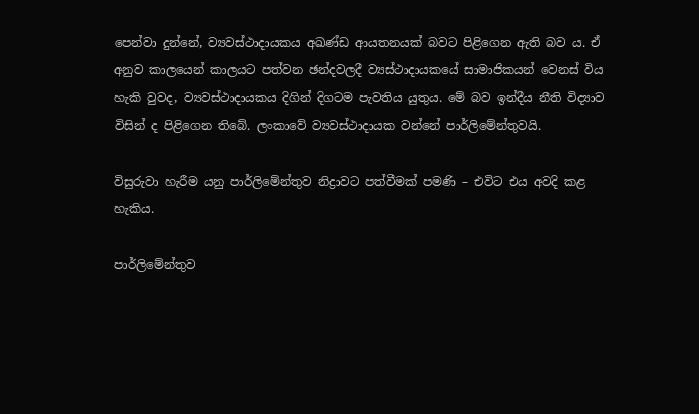පෙන්වා දුන්නේ, ව්‍යවස්ථාදායකය අඛණ්ඩ ආයතනයක් බවට පිළිගෙන ඇති බව ය. ඒ අනුව කාලයෙන් කාලයට පත්වන ඡන්දවලදී ව්‍යස්ථාදායකයේ සාමාජිකයන් වෙනස් විය හැකි වුවද, ව්‍යවස්ථාදායකය දිගින් දිගටම පැවතිය යුතුය. මේ බව ඉන්දීය නීති විද්‍යාව විසින් ද පිළිගෙන තිබේ. ලංකාවේ ව්‍යවස්ථාදායක වන්නේ පාර්ලිමේන්තුවයි.

විසුරුවා හැරීම යනු පාර්ලිමේන්තුව නිද්‍රාවට පත්වීමක් පමණි – එවිට එය අවදි කළ හැකිය.

පාර්ලිමේන්තුව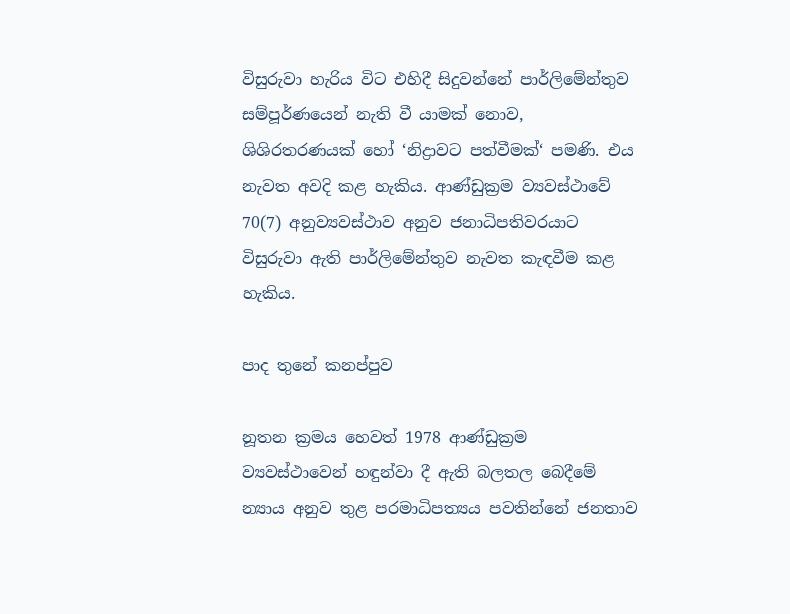විසුරුවා හැරිය විට එහිදී සිදුවන්නේ පාර්ලිමේන්තුව සම්පූර්ණයෙන් නැති වී යාමක් නොව, ශිශිරතරණයක් හෝ ‘නිද්‍රාවට පත්වීමක්‘ පමණි. එය නැවත අවදි කළ හැකිය. ආණ්ඩුක්‍රම ව්‍යවස්ථාවේ 70(7) අනුව්‍යවස්ථාව අනුව ජනාධිපතිවරයාට විසුරුවා ඇති පාර්ලිමේන්තුව නැවත කැඳවීම කළ හැකිය.

පාද තුනේ කනප්පුව

නූතන ක්‍රමය හෙවත් 1978 ආණ්ඩුක්‍රම ව්‍යවස්ථාවෙන් හඳුන්වා දී ඇති බලතල බෙදීමේ න්‍යාය අනුව තුළ පරමාධිපත්‍යය පවතින්නේ ජනතාව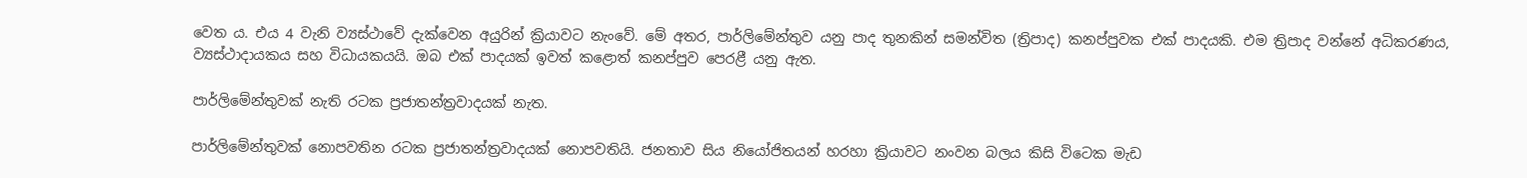වෙත ය. එය 4 වැනි ව්‍යස්ථාවේ දැක්වෙන අයුරින් ක්‍රියාවට නැංවේ. මේ අතර, පාර්ලිමේන්තුව යනු පාද තුනකින් සමන්විත (ත්‍රිපාද) කනප්පුවක එක් පාදයකි. එම ත්‍රිපාද වන්නේ අධිකරණය, ව්‍යස්ථාදායකය සහ විධායකයයි. ඔබ එක් පාදයක් ඉවත් කළොත් කනප්පුව පෙරළී යනු ඇත.

පාර්ලිමේන්තුවක් නැති රටක ප්‍රජාතන්ත්‍රවාදයක් නැත.

පාර්ලිමේන්තුවක් නොපවතින රටක ප්‍රජාතන්ත්‍රවාදයක් නොපවතියි. ජනතාව සිය නියෝජිතයන් හරහා ක්‍රියාවට නංවන බලය කිසි විටෙක මැඩ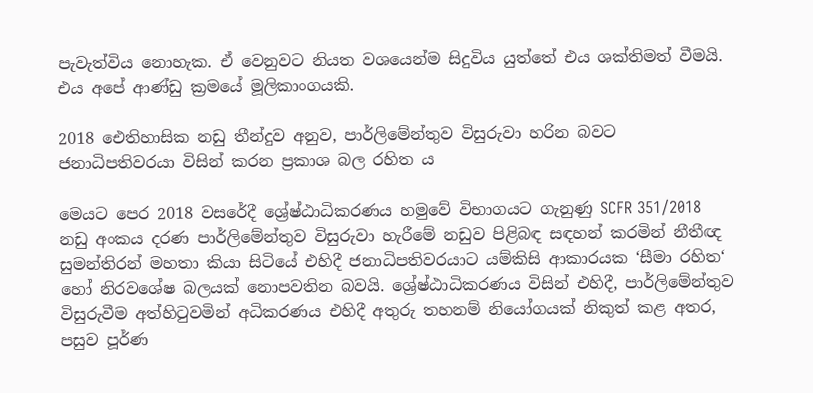පැවැත්විය නොහැක. ඒ වෙනුවට නියත වශයෙන්ම සිදුවිය යුත්තේ එය ශක්තිමත් වීමයි. එය අපේ ආණ්ඩු ක්‍රමයේ මූලිකාංගයකි.

2018 ඓතිහාසික නඩු තීන්දුව අනුව, පාර්ලිමේන්තුව විසුරුවා හරින බවට ජනාධිපතිවරයා විසින් කරන ප්‍රකාශ බල රහිත ය

මෙයට පෙර 2018 වසරේදී ශ්‍රේෂ්ඨාධිකරණය හමුවේ විභාගයට ගැනුණු SCFR 351/2018 නඩු අංකය දරණ පාර්ලිමේන්තුව විසුරුවා හැරීමේ නඩුව පිළිබඳ සඳහන් කරමින් නීතීඥ සුමන්තිරන් මහතා කියා සිටියේ එහිදී ජනාධිපතිවරයාට යම්කිසි ආකාරයක ‘සීමා රහිත‘ හෝ නිරවශේෂ බලයක් නොපවතින බවයි. ශ්‍රේෂ්ඨාධිකරණය විසින් එහිදී, පාර්ලිමේන්තුව විසුරුවීම අත්හිටුවමින් අධිකරණය එහිදී අතුරු තහනම් නියෝගයක් නිකුත් කළ අතර, පසුව පූර්ණ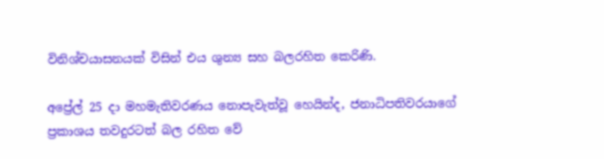විනිශ්චයාසනයක් විසින් එය ශුන්‍ය සහ බලරහිත කෙරිණි.

අප්‍රේල් 25 දා මහමැතිවරණය නොපැවැත්වූ හෙයින්ද, ජනාධිපතිවරයාගේ ප්‍රකාශය තවදුරටත් බල රහිත වේ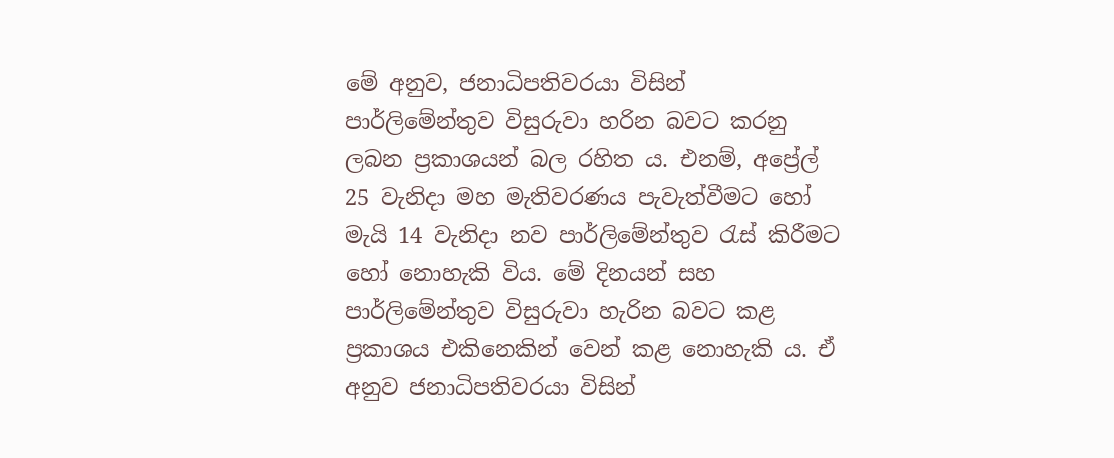මේ අනුව, ජනාධිපතිවරයා විසින් පාර්ලිමේන්තුව විසුරුවා හරින බවට කරනු ලබන ප්‍රකාශයන් බල රහිත ය. එනම්, අප්‍රේල් 25 වැනිදා මහ මැතිවරණය පැවැත්වීමට හෝ මැයි 14 වැනිදා නව පාර්ලිමේන්තුව රැස් කිරීමට හෝ නොහැකි විය. මේ දිනයන් සහ පාර්ලිමේන්තුව විසුරුවා හැරින බවට කළ ප්‍රකාශය එකිනෙකින් වෙන් කළ නොහැකි ය. ඒ අනුව ජනාධිපතිවරයා විසින්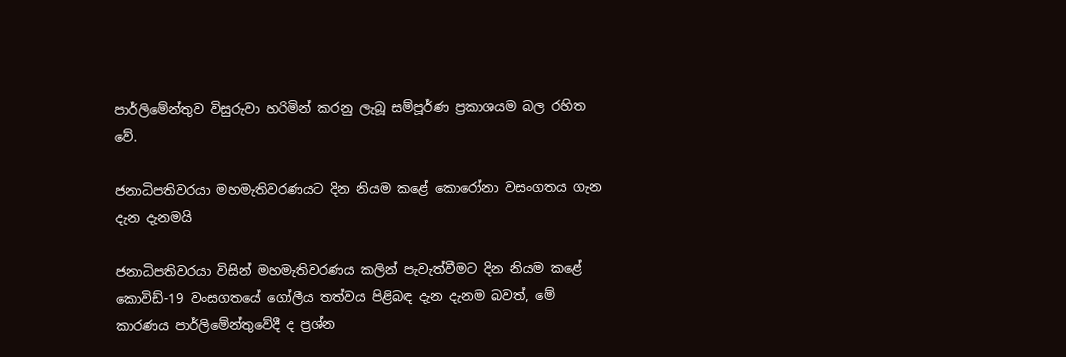පාර්ලිමේන්තුව විසුරුවා හරිමින් කරනු ලැබූ සම්පූර්ණ ප්‍රකාශයම බල රහිත වේ.

ජනාධිපතිවරයා මහමැතිවරණයට දින නියම කළේ කොරෝනා වසංගතය ගැන දැන දැනමයි

ජනාධිපතිවරයා විසින් මහමැතිවරණය කලින් පැවැත්වීමට දින නියම කළේ කොවිඩ්-19 වංසගතයේ ගෝලීය තත්වය පිළිබඳ දැන දැනම බවත්, මේ කාරණය පාර්ලිමේන්තුවේදී ද ප්‍රශ්න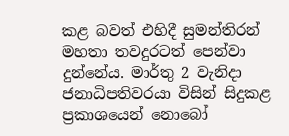කළ බවත් එහිදී සුමන්තිරන් මහතා තවදුරටත් පෙන්වා දුන්නේය. මාර්තු 2 වැනිදා ජනාධිපතිවරයා විසින් සිදුකළ ප්‍රකාශයෙන් නොබෝ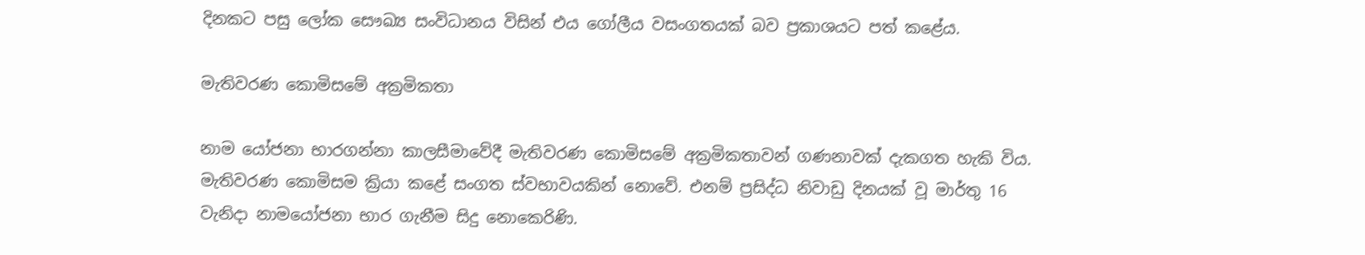දිනකට පසු ලෝක සෞඛ්‍ය සංවිධානය විසින් එය ගෝලීය වසංගතයක් බව ප්‍රකාශයට පත් කළේය.

මැතිවරණ කොමිසමේ අක්‍රමිකතා

නාම යෝජනා භාරගන්නා කාලසීමාවේදී මැතිවරණ කොමිසමේ අක්‍රමිකතාවන් ගණනාවක් දැකගත හැකි විය. මැතිවරණ කොමිසම ක්‍රියා කළේ සංගත ස්වභාවයකින් නොවේ. එනම් ප්‍රසිද්ධ නිවාඩු දිනයක් වූ මාර්තු 16 වැනිදා නාමයෝජනා භාර ගැනීම සිදු නොකෙරිණි.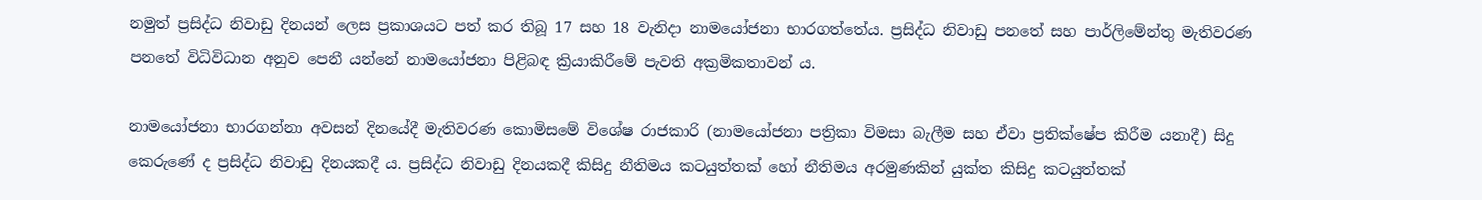නමුත් ප්‍රසිද්ධ නිවාඩු දිනයන් ලෙස ප්‍රකාශයට පත් කර තිබූ 17 සහ 18 වැනිදා නාමයෝජනා භාරගත්තේය. ප්‍රසිද්ධ නිවාඩු පනතේ සහ පාර්ලිමේන්තු මැතිවරණ පනතේ විධිවිධාන අනුව පෙනී යන්නේ නාමයෝජනා පිළිබඳ ක්‍රියාකිරීමේ පැවති අක්‍රමිකතාවන් ය.

නාමයෝජනා භාරගන්නා අවසන් දිනයේදී මැතිවරණ කොමිසමේ විශේෂ රාජකාරි (නාමයෝජනා පත්‍රිකා විමසා බැලීම සහ ඒවා ප්‍රතික්ෂේප කිරීම යනාදී) සිදු කෙරුණේ ද ප්‍රසිද්ධ නිවාඩු දිනයකදී ය. ප්‍රසිද්ධ නිවාඩු දිනයකදී කිසිදු නීතිමය කටයුත්තක් හෝ නීතිමය අරමුණකින් යුක්ත කිසිදු කටයුත්තක්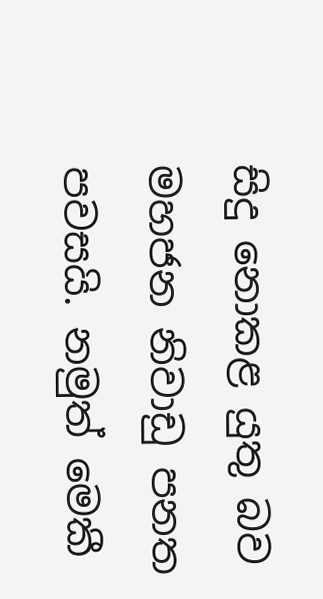සිදු නොකළ යුතු බව මහජන නිවාඩු පනත පවසයි. නමුත් මෙකී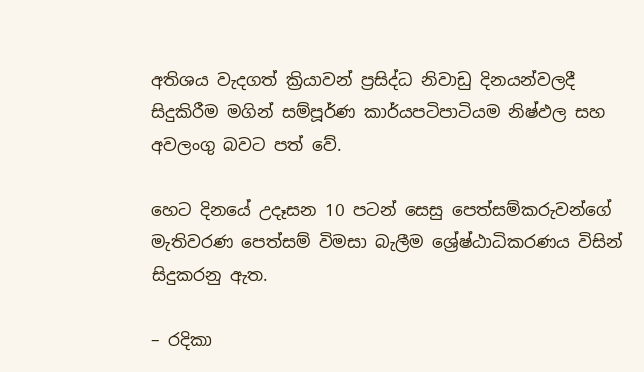අතිශය වැදගත් ක්‍රියාවන් ප්‍රසිද්ධ නිවාඩු දිනයන්වලදී සිදුකිරීම මගින් සම්පූර්ණ කාර්යපටිපාටියම නිෂ්ඵල සහ අවලංගු බවට පත් වේ.

හෙට දිනයේ උදෑසන 10 පටන් සෙසු පෙත්සම්කරුවන්ගේ මැතිවරණ පෙත්සම් විමසා බැලීම ශ්‍රේෂ්ඨාධිකරණය විසින් සිදුකරනු ඇත.

– රදිකා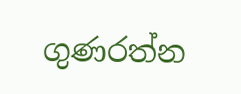ගුණරත්න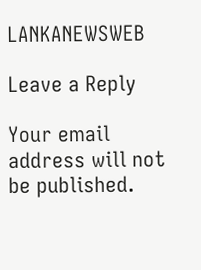LANKANEWSWEB

Leave a Reply

Your email address will not be published.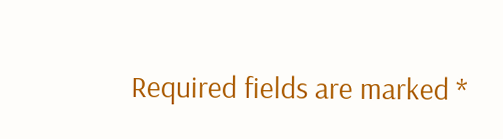Required fields are marked *